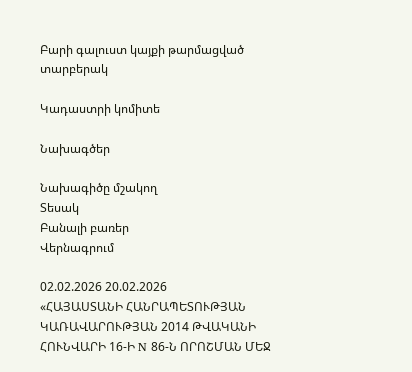Բարի գալուստ կայքի թարմացված տարբերակ

Կադաստրի կոմիտե

Նախագծեր

Նախագիծը մշակող
Տեսակ
Բանալի բառեր
Վերնագրում

02.02.2026 20.02.2026
«ՀԱՅԱՍՏԱՆԻ ՀԱՆՐԱՊԵՏՈՒԹՅԱՆ ԿԱՌԱՎԱՐՈՒԹՅԱՆ 2014 ԹՎԱԿԱՆԻ ՀՈՒՆՎԱՐԻ 16-Ի N 86-Ն ՈՐՈՇՄԱՆ ՄԵՋ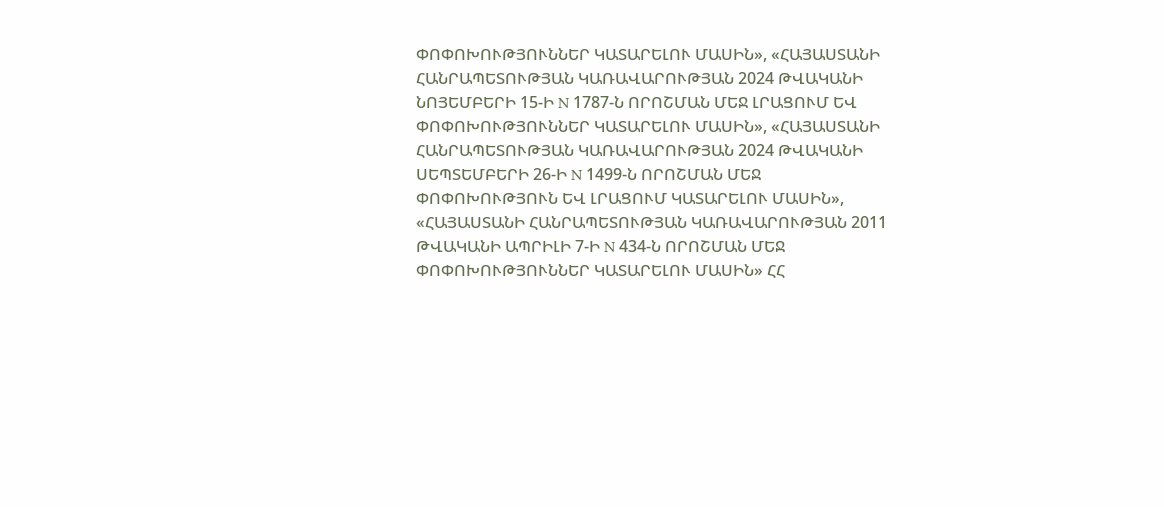ՓՈՓՈԽՈՒԹՅՈՒՆՆԵՐ ԿԱՏԱՐԵԼՈՒ ՄԱՍԻՆ», «ՀԱՅԱՍՏԱՆԻ ՀԱՆՐԱՊԵՏՈՒԹՅԱՆ ԿԱՌԱՎԱՐՈՒԹՅԱՆ 2024 ԹՎԱԿԱՆԻ ՆՈՅԵՄԲԵՐԻ 15-Ի N 1787-Ն ՈՐՈՇՄԱՆ ՄԵՋ ԼՐԱՑՈՒՄ ԵՎ ՓՈՓՈԽՈՒԹՅՈՒՆՆԵՐ ԿԱՏԱՐԵԼՈՒ ՄԱՍԻՆ», «ՀԱՅԱՍՏԱՆԻ ՀԱՆՐԱՊԵՏՈՒԹՅԱՆ ԿԱՌԱՎԱՐՈՒԹՅԱՆ 2024 ԹՎԱԿԱՆԻ ՍԵՊՏԵՄԲԵՐԻ 26-Ի N 1499-Ն ՈՐՈՇՄԱՆ ՄԵՋ ՓՈՓՈԽՈՒԹՅՈՒՆ ԵՎ ԼՐԱՑՈՒՄ ԿԱՏԱՐԵԼՈՒ ՄԱՍԻՆ», «ՀԱՅԱՍՏԱՆԻ ՀԱՆՐԱՊԵՏՈՒԹՅԱՆ ԿԱՌԱՎԱՐՈՒԹՅԱՆ 2011 ԹՎԱԿԱՆԻ ԱՊՐԻԼԻ 7-Ի N 434-Ն ՈՐՈՇՄԱՆ ՄԵՋ ՓՈՓՈԽՈՒԹՅՈՒՆՆԵՐ ԿԱՏԱՐԵԼՈՒ ՄԱՍԻՆ» ՀՀ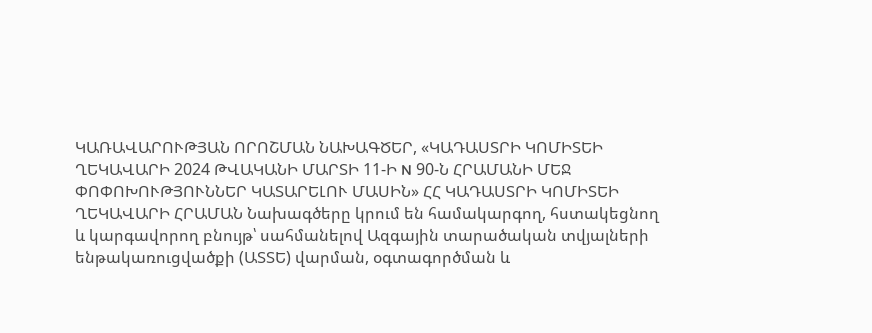ԿԱՌԱՎԱՐՈՒԹՅԱՆ ՈՐՈՇՄԱՆ ՆԱԽԱԳԾԵՐ, «ԿԱԴԱՍՏՐԻ ԿՈՄԻՏԵԻ ՂԵԿԱՎԱՐԻ 2024 ԹՎԱԿԱՆԻ ՄԱՐՏԻ 11-Ի N 90-Ն ՀՐԱՄԱՆԻ ՄԵՋ ՓՈՓՈԽՈՒԹՅՈՒՆՆԵՐ ԿԱՏԱՐԵԼՈՒ ՄԱՍԻՆ» ՀՀ ԿԱԴԱՍՏՐԻ ԿՈՄԻՏԵԻ ՂԵԿԱՎԱՐԻ ՀՐԱՄԱՆ Նախագծերը կրում են համակարգող, հստակեցնող և կարգավորող բնույթ՝ սահմանելով Ազգային տարածական տվյալների ենթակառուցվածքի (ԱՏՏԵ) վարման, օգտագործման և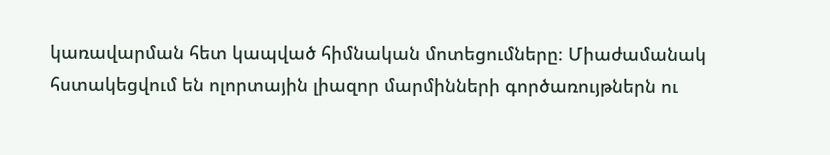կառավարման հետ կապված հիմնական մոտեցումները։ Միաժամանակ հստակեցվում են ոլորտային լիազոր մարմինների գործառույթներն ու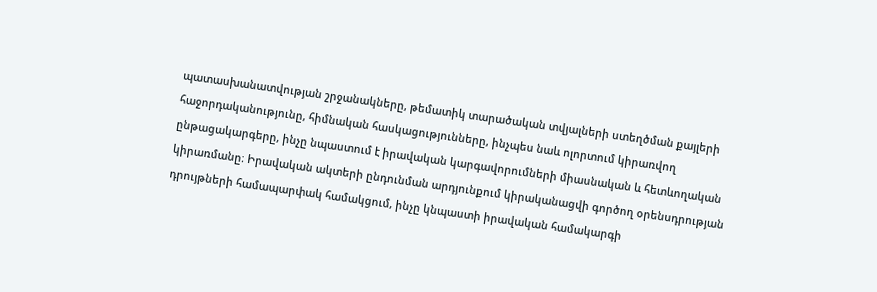պատասխանատվության շրջանակները, թեմատիկ տարածական տվյալների ստեղծման քայլերի հաջորդականությունը, հիմնական հասկացությունները, ինչպես նաև ոլորտում կիրառվող ընթացակարգերը, ինչը նպաստում է իրավական կարգավորումների միասնական և հետևողական կիրառմանը։ Իրավական ակտերի ընդունման արդյունքում կիրականացվի գործող օրենսդրության դրույթների համապարփակ համակցում, ինչը կնպաստի իրավական համակարգի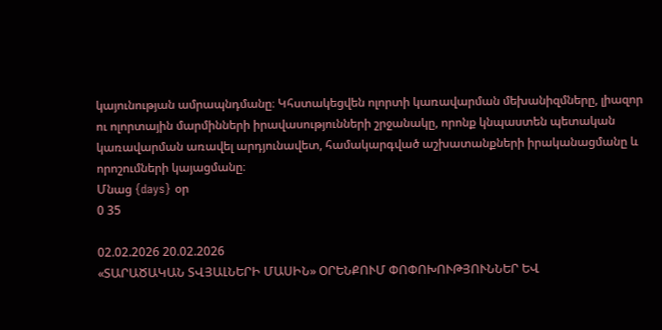կայունության ամրապնդմանը։ Կհստակեցվեն ոլորտի կառավարման մեխանիզմները, լիազոր ու ոլորտային մարմինների իրավասությունների շրջանակը, որոնք կնպաստեն պետական կառավարման առավել արդյունավետ, համակարգված աշխատանքների իրականացմանը և որոշումների կայացմանը։
Մնաց {days} օր
0 35

02.02.2026 20.02.2026
«ՏԱՐԱԾԱԿԱՆ ՏՎՅԱԼՆԵՐԻ ՄԱՍԻՆ» ՕՐԵՆՔՈՒՄ ՓՈՓՈԽՈՒԹՅՈՒՆՆԵՐ ԵՎ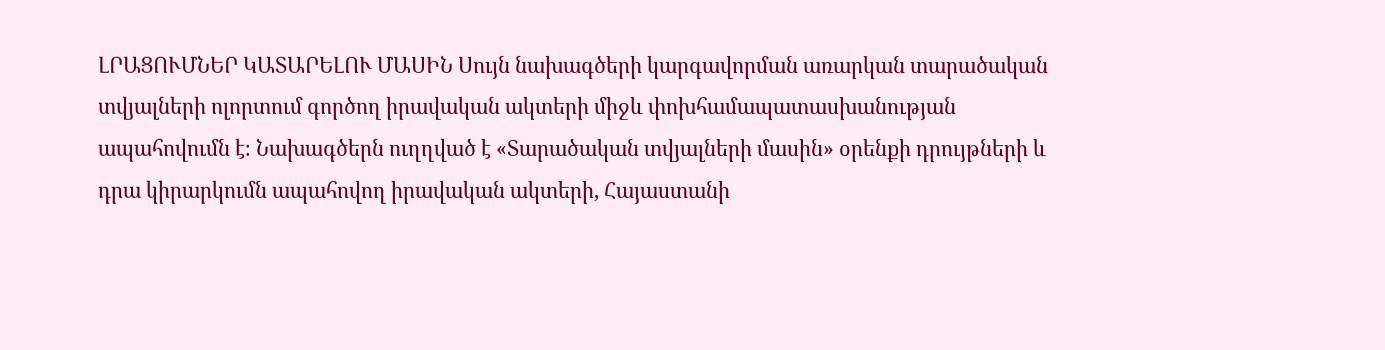ԼՐԱՑՈՒՄՆԵՐ ԿԱՏԱՐԵԼՈՒ ՄԱՍԻՆ Սույն նախագծերի կարգավորման առարկան տարածական տվյալների ոլորտում գործող իրավական ակտերի միջև փոխհամապատասխանության ապահովումն է։ Նախագծերն ուղղված է «Տարածական տվյալների մասին» օրենքի դրույթների և դրա կիրարկումն ապահովող իրավական ակտերի, Հայաստանի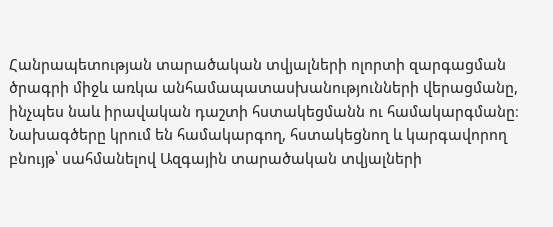Հանրապետության տարածական տվյալների ոլորտի զարգացման ծրագրի միջև առկա անհամապատասխանությունների վերացմանը, ինչպես նաև իրավական դաշտի հստակեցմանն ու համակարգմանը։ Նախագծերը կրում են համակարգող, հստակեցնող և կարգավորող բնույթ՝ սահմանելով Ազգային տարածական տվյալների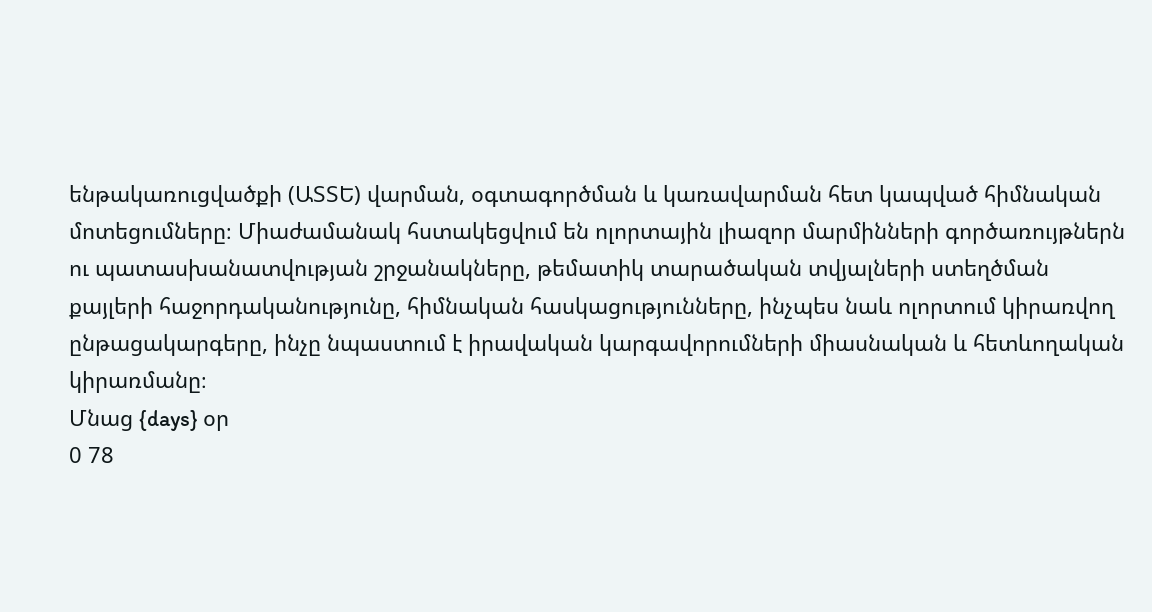ենթակառուցվածքի (ԱՏՏԵ) վարման, օգտագործման և կառավարման հետ կապված հիմնական մոտեցումները։ Միաժամանակ հստակեցվում են ոլորտային լիազոր մարմինների գործառույթներն ու պատասխանատվության շրջանակները, թեմատիկ տարածական տվյալների ստեղծման քայլերի հաջորդականությունը, հիմնական հասկացությունները, ինչպես նաև ոլորտում կիրառվող ընթացակարգերը, ինչը նպաստում է իրավական կարգավորումների միասնական և հետևողական կիրառմանը։
Մնաց {days} օր
0 78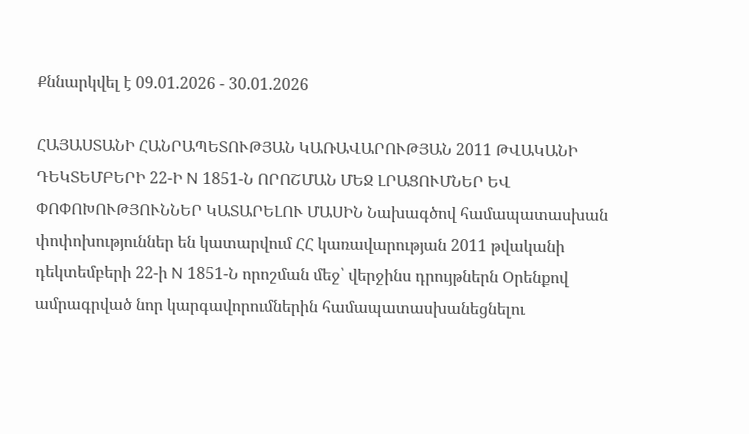Քննարկվել է 09.01.2026 - 30.01.2026

ՀԱՅԱՍՏԱՆԻ ՀԱՆՐԱՊԵՏՈՒԹՅԱՆ ԿԱՌԱՎԱՐՈՒԹՅԱՆ 2011 ԹՎԱԿԱՆԻ ԴԵԿՏԵՄԲԵՐԻ 22-Ի N 1851-Ն ՈՐՈՇՄԱՆ ՄԵՋ ԼՐԱՑՈՒՄՆԵՐ ԵՎ ՓՈՓՈԽՈՒԹՅՈՒՆՆԵՐ ԿԱՏԱՐԵԼՈՒ ՄԱՍԻՆ Նախագծով համապատասխան փոփոխություններ են կատարվում ՀՀ կառավարության 2011 թվականի դեկտեմբերի 22-ի N 1851-Ն որոշման մեջ՝ վերջինս դրույթներն Օրենքով ամրագրված նոր կարգավորումներին համապատասխանեցնելու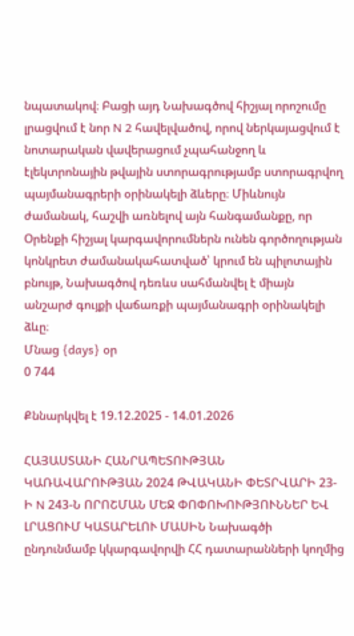նպատակով։ Բացի այդ Նախագծով հիշյալ որոշումը լրացվում է նոր N 2 հավելվածով, որով ներկայացվում է նոտարական վավերացում չպահանջող և էլեկտրոնային թվային ստորագրությամբ ստորագրվող պայմանագրերի օրինակելի ձևերը։ Միևնույն ժամանակ, հաշվի առնելով այն հանգամանքը, որ Օրենքի հիշյալ կարգավորումներն ունեն գործողության կոնկրետ ժամանակահատված՝ կրում են պիլոտային բնույթ, Նախագծով դեռևս սահմանվել է միայն անշարժ գույքի վաճառքի պայմանագրի օրինակելի ձևը։
Մնաց {days} օր
0 744

Քննարկվել է 19.12.2025 - 14.01.2026

ՀԱՅԱՍՏԱՆԻ ՀԱՆՐԱՊԵՏՈՒԹՅԱՆ ԿԱՌԱՎԱՐՈՒԹՅԱՆ 2024 ԹՎԱԿԱՆԻ ՓԵՏՐՎԱՐԻ 23-Ի N 243-Ն ՈՐՈՇՄԱՆ ՄԵՋ ՓՈՓՈԽՈՒԹՅՈՒՆՆԵՐ ԵՎ ԼՐԱՑՈՒՄ ԿԱՏԱՐԵԼՈՒ ՄԱՍԻՆ Նախագծի ընդունմամբ կկարգավորվի ՀՀ դատարանների կողմից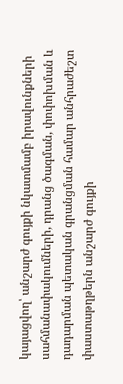կայացվող՝ անշարժ գույքի նկատմամբ իրավունքների սահմանափակումների, դրանց ծագման, փոփոխման և դադարման պետական գրանցման համար անհրաժեշտ փաստաթղթերն անշարժ գույքի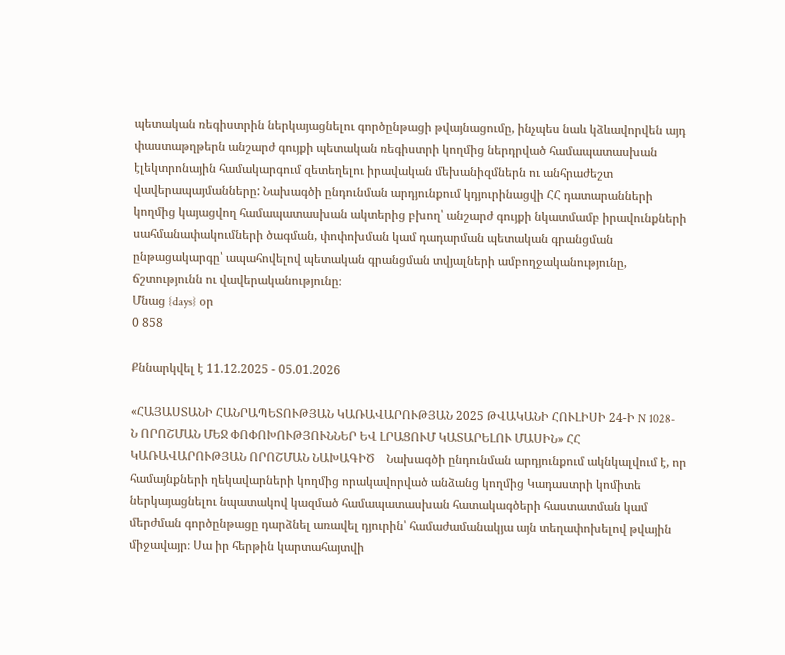պետական ռեգիստրին ներկայացնելու գործընթացի թվայնացումը, ինչպես նաև կձևավորվեն այդ փաստաթղթերն անշարժ գույքի պետական ռեգիստրի կողմից ներդրված համապատասխան էլեկտրոնային համակարգում զետեղելու իրավական մեխանիզմներն ու անհրաժեշտ վավերապայմանները: Նախագծի ընդունման արդյունքում կդյուրինացվի ՀՀ դատարանների կողմից կայացվող համապատասխան ակտերից բխող՝ անշարժ գույքի նկատմամբ իրավունքների սահմանափակումների ծագման, փոփոխման կամ դադարման պետական գրանցման ընթացակարգը՝ ապահովելով պետական գրանցման տվյալների ամբողջականությունը, ճշտությունն ու վավերականությունը։
Մնաց {days} օր
0 858

Քննարկվել է 11.12.2025 - 05.01.2026

«ՀԱՅԱՍՏԱՆԻ ՀԱՆՐԱՊԵՏՈՒԹՅԱՆ ԿԱՌԱՎԱՐՈՒԹՅԱՆ 2025 ԹՎԱԿԱՆԻ ՀՈՒԼԻՍԻ 24-Ի N 1028-Ն ՈՐՈՇՄԱՆ ՄԵՋ ՓՈՓՈԽՈՒԹՅՈՒՆՆԵՐ ԵՎ ԼՐԱՑՈՒՄ ԿԱՏԱՐԵԼՈՒ ՄԱՍԻՆ» ՀՀ ԿԱՌԱՎԱՐՈՒԹՅԱՆ ՈՐՈՇՄԱՆ ՆԱԽԱԳԻԾ    Նախագծի ընդունման արդյունքում ակնկալվում է, որ համայնքների ղեկավարների կողմից որակավորված անձանց կողմից Կադաստրի կոմիտե ներկայացնելու նպատակով կազմած համապատասխան հատակագծերի հաստատման կամ մերժման գործընթացը դարձնել առավել դյուրին՝ համաժամանակյա այն տեղափոխելով թվային միջավայր։ Սա իր հերթին կարտահայտվի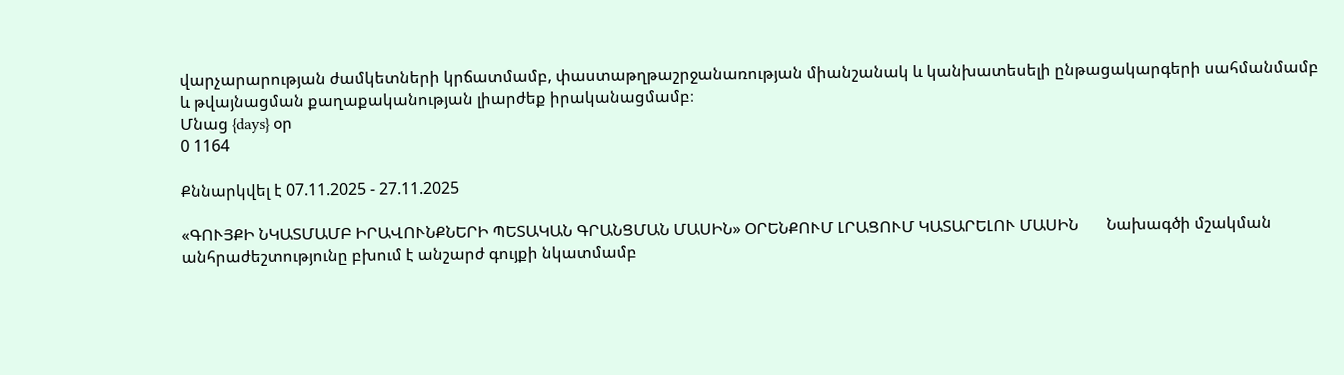վարչարարության ժամկետների կրճատմամբ, փաստաթղթաշրջանառության միանշանակ և կանխատեսելի ընթացակարգերի սահմանմամբ և թվայնացման քաղաքականության լիարժեք իրականացմամբ։
Մնաց {days} օր
0 1164

Քննարկվել է 07.11.2025 - 27.11.2025

«ԳՈՒՅՔԻ ՆԿԱՏՄԱՄԲ ԻՐԱՎՈՒՆՔՆԵՐԻ ՊԵՏԱԿԱՆ ԳՐԱՆՑՄԱՆ ՄԱՍԻՆ» ՕՐԵՆՔՈՒՄ ԼՐԱՑՈՒՄ ԿԱՏԱՐԵԼՈՒ ՄԱՍԻՆ       Նախագծի մշակման անհրաժեշտությունը բխում է անշարժ գույքի նկատմամբ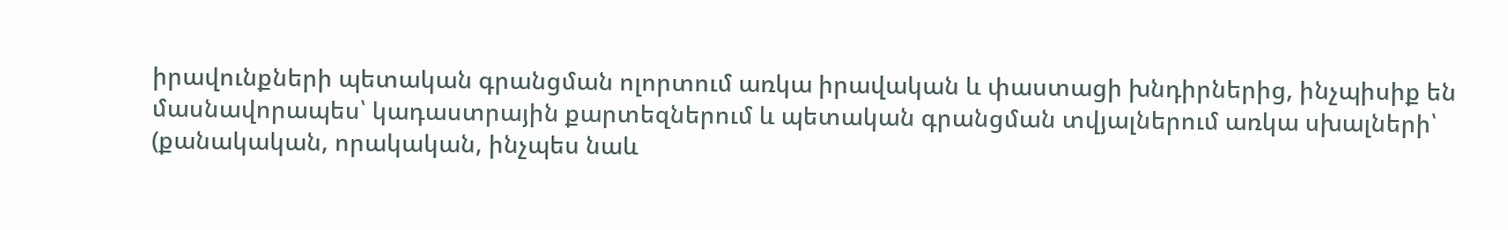իրավունքների պետական գրանցման ոլորտում առկա իրավական և փաստացի խնդիրներից, ինչպիսիք են մասնավորապես՝ կադաստրային քարտեզներում և պետական գրանցման տվյալներում առկա սխալների՝ (քանակական, որակական, ինչպես նաև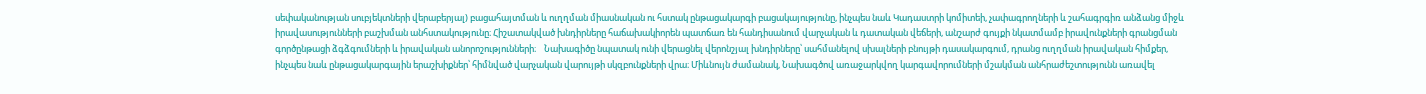սեփականության սուբյեկտների վերաբերյալ) բացահայտման և ուղղման միասնական ու հստակ ընթացակարգի բացակայությունը, ինչպես նաև Կադաստրի կոմիտեի, չափագրողների և շահագրգիռ անձանց միջև իրավասությունների բաշխման անհստակությունը։ Հիշատակված խնդիրները հաճախակիորեն պատճառ են հանդիսանում վարչական և դատական վեճերի, անշարժ գույքի նկատմամբ իրավունքների գրանցման գործընթացի ձգձգումների և իրավական անորոշությունների։    Նախագիծը նպատակ ունի վերացնել վերոնշյալ խնդիրները՝ սահմանելով սխալների բնույթի դասակարգում, դրանց ուղղման իրավական հիմքեր, ինչպես նաև ընթացակարգային երաշխիքներ՝ հիմնված վարչական վարույթի սկզբունքների վրա։ Միևնույն ժամանակ, Նախագծով առաջարկվող կարգավորումների մշակման անհրաժեշտությունն առավել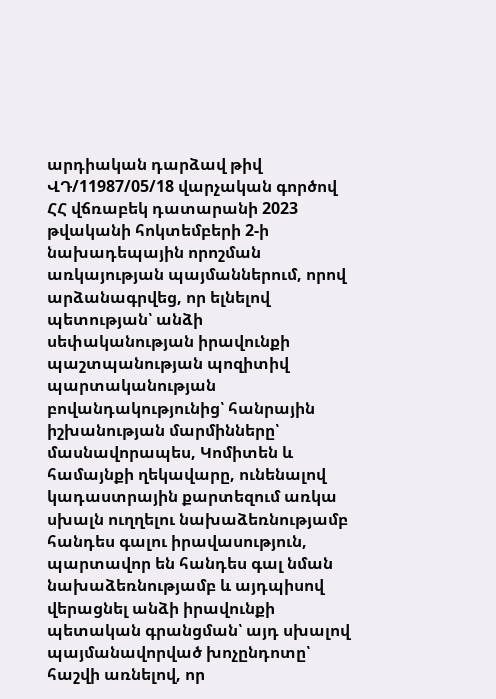արդիական դարձավ թիվ ՎԴ/11987/05/18 վարչական գործով ՀՀ վճռաբեկ դատարանի 2023 թվականի հոկտեմբերի 2-ի նախադեպային որոշման առկայության պայմաններում, որով արձանագրվեց, որ ելնելով պետության՝ անձի սեփականության իրավունքի պաշտպանության պոզիտիվ պարտականության բովանդակությունից՝ հանրային իշխանության մարմինները՝ մասնավորապես, Կոմիտեն և համայնքի ղեկավարը, ունենալով կադաստրային քարտեզում առկա սխալն ուղղելու նախաձեռնությամբ հանդես գալու իրավասություն, պարտավոր են հանդես գալ նման նախաձեռնությամբ և այդպիսով վերացնել անձի իրավունքի պետական գրանցման՝ այդ սխալով պայմանավորված խոչընդոտը՝ հաշվի առնելով, որ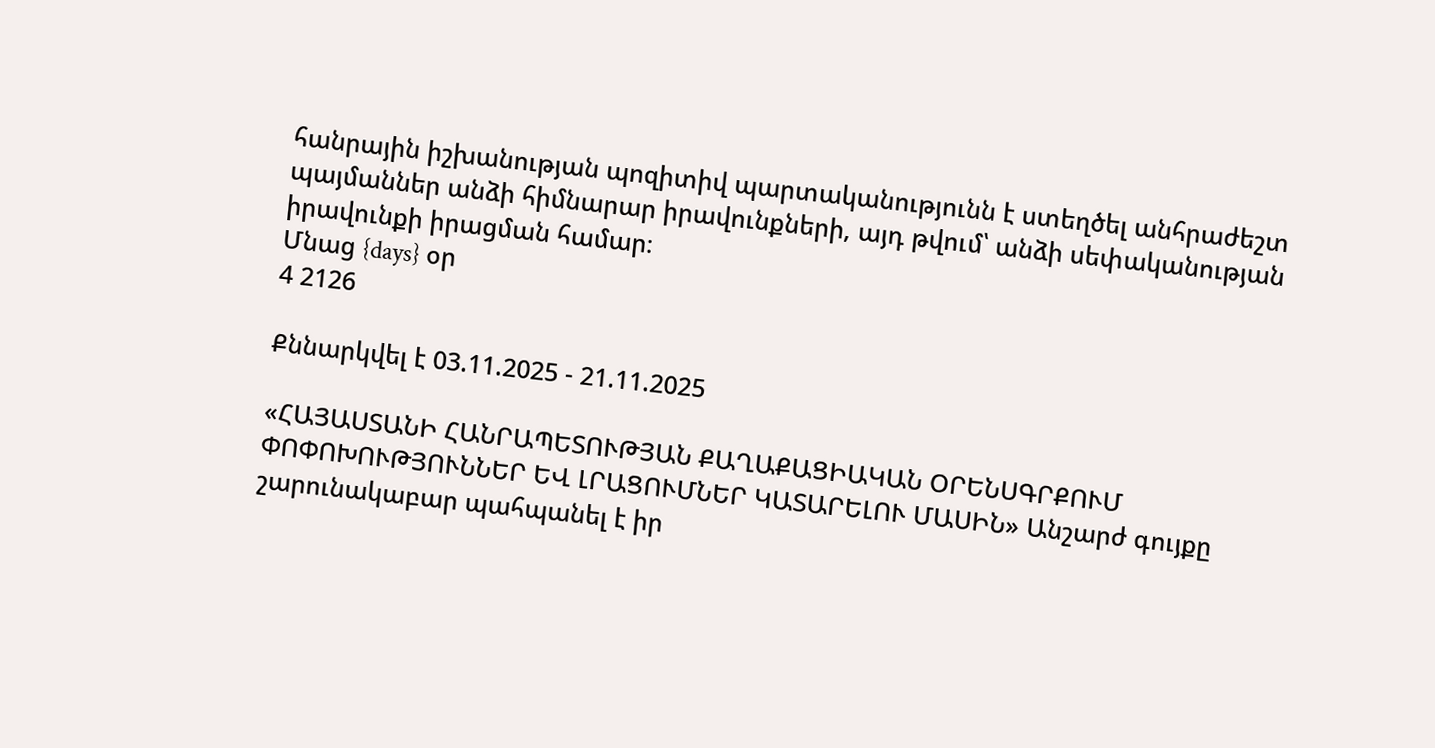հանրային իշխանության պոզիտիվ պարտականությունն է ստեղծել անհրաժեշտ պայմաններ անձի հիմնարար իրավունքների, այդ թվում՝ անձի սեփականության իրավունքի իրացման համար։
Մնաց {days} օր
4 2126

Քննարկվել է 03.11.2025 - 21.11.2025

«ՀԱՅԱՍՏԱՆԻ ՀԱՆՐԱՊԵՏՈՒԹՅԱՆ ՔԱՂԱՔԱՑԻԱԿԱՆ ՕՐԵՆՍԳՐՔՈՒՄ ՓՈՓՈԽՈՒԹՅՈՒՆՆԵՐ ԵՎ ԼՐԱՑՈՒՄՆԵՐ ԿԱՏԱՐԵԼՈՒ ՄԱՍԻՆ» Անշարժ գույքը շարունակաբար պահպանել է իր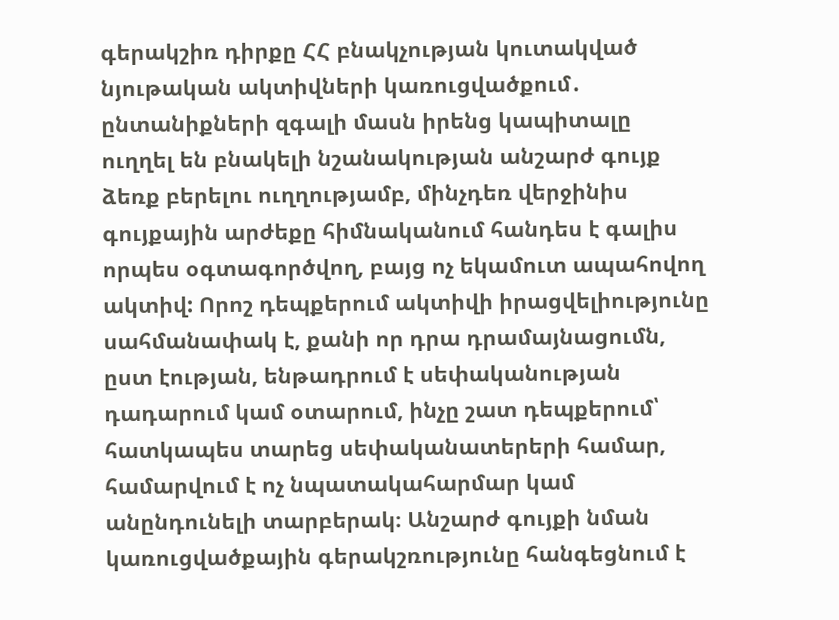գերակշիռ դիրքը ՀՀ բնակչության կուտակված նյութական ակտիվների կառուցվածքում․ ընտանիքների զգալի մասն իրենց կապիտալը ուղղել են բնակելի նշանակության անշարժ գույք ձեռք բերելու ուղղությամբ, մինչդեռ վերջինիս գույքային արժեքը հիմնականում հանդես է գալիս որպես օգտագործվող, բայց ոչ եկամուտ ապահովող ակտիվ: Որոշ դեպքերում ակտիվի իրացվելիությունը սահմանափակ է, քանի որ դրա դրամայնացումն, ըստ էության, ենթադրում է սեփականության դադարում կամ օտարում, ինչը շատ դեպքերում՝ հատկապես տարեց սեփականատերերի համար, համարվում է ոչ նպատակահարմար կամ անընդունելի տարբերակ։ Անշարժ գույքի նման կառուցվածքային գերակշռությունը հանգեցնում է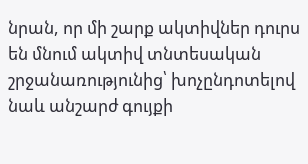նրան, որ մի շարք ակտիվներ դուրս են մնում ակտիվ տնտեսական շրջանառությունից՝ խոչընդոտելով նաև անշարժ գույքի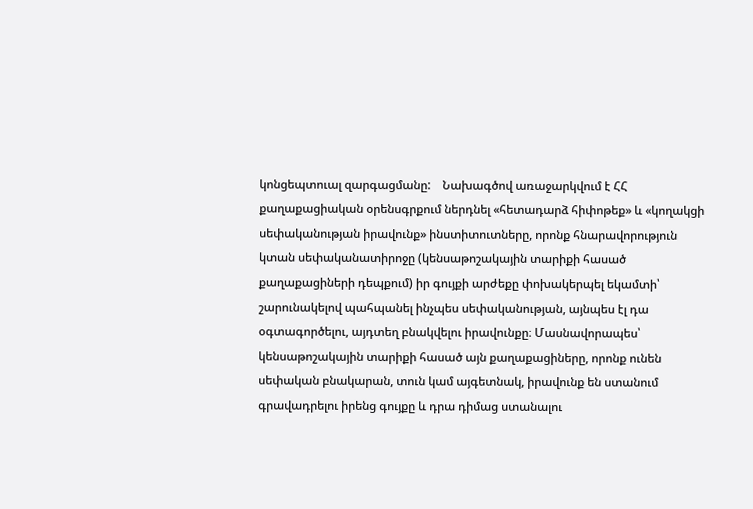կոնցեպտուալ զարգացմանը:    Նախագծով առաջարկվում է ՀՀ քաղաքացիական օրենսգրքում ներդնել «հետադարձ հիփոթեք» և «կողակցի սեփականության իրավունք» ինստիտուտները, որոնք հնարավորություն կտան սեփականատիրոջը (կենսաթոշակային տարիքի հասած քաղաքացիների դեպքում) իր գույքի արժեքը փոխակերպել եկամտի՝ շարունակելով պահպանել ինչպես սեփականության, այնպես էլ դա օգտագործելու, այդտեղ բնակվելու իրավունքը։ Մասնավորապես՝ կենսաթոշակային տարիքի հասած այն քաղաքացիները, որոնք ունեն սեփական բնակարան, տուն կամ այգետնակ, իրավունք են ստանում գրավադրելու իրենց գույքը և դրա դիմաց ստանալու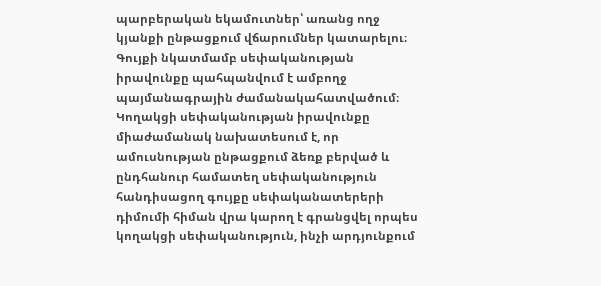պարբերական եկամուտներ՝ առանց ողջ կյանքի ընթացքում վճարումներ կատարելու։ Գույքի նկատմամբ սեփականության իրավունքը պահպանվում է ամբողջ պայմանագրային ժամանակահատվածում։    Կողակցի սեփականության իրավունքը միաժամանակ նախատեսում է, որ ամուսնության ընթացքում ձեռք բերված և ընդհանուր համատեղ սեփականություն հանդիսացող գույքը սեփականատերերի դիմումի հիման վրա կարող է գրանցվել որպես կողակցի սեփականություն, ինչի արդյունքում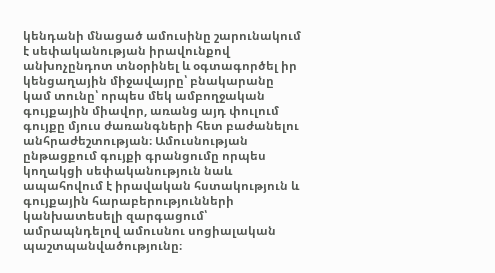կենդանի մնացած ամուսինը շարունակում է սեփականության իրավունքով անխոչընդոտ տնօրինել և օգտագործել իր կենցաղային միջավայրը՝ բնակարանը կամ տունը՝ որպես մեկ ամբողջական գույքային միավոր, առանց այդ փուլում գույքը մյուս ժառանգների հետ բաժանելու անհրաժեշտության։ Ամուսնության ընթացքում գույքի գրանցումը որպես կողակցի սեփականություն նաև ապահովում է իրավական հստակություն և գույքային հարաբերությունների կանխատեսելի զարգացում՝ ամրապնդելով ամուսնու սոցիալական պաշտպանվածությունը։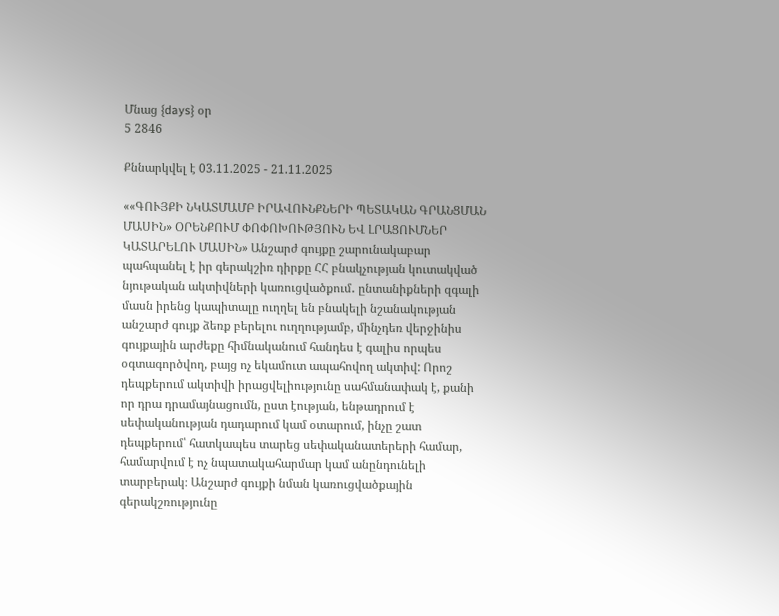Մնաց {days} օր
5 2846

Քննարկվել է 03.11.2025 - 21.11.2025

««ԳՈՒՅՔԻ ՆԿԱՏՄԱՄԲ ԻՐԱՎՈՒՆՔՆԵՐԻ ՊԵՏԱԿԱՆ ԳՐԱՆՑՄԱՆ ՄԱՍԻՆ» ՕՐԵՆՔՈՒՄ ՓՈՓՈԽՈՒԹՅՈՒՆ ԵՎ ԼՐԱՑՈՒՄՆԵՐ ԿԱՏԱՐԵԼՈՒ ՄԱՍԻՆ» Անշարժ գույքը շարունակաբար պահպանել է իր գերակշիռ դիրքը ՀՀ բնակչության կուտակված նյութական ակտիվների կառուցվածքում․ ընտանիքների զգալի մասն իրենց կապիտալը ուղղել են բնակելի նշանակության անշարժ գույք ձեռք բերելու ուղղությամբ, մինչդեռ վերջինիս գույքային արժեքը հիմնականում հանդես է գալիս որպես օգտագործվող, բայց ոչ եկամուտ ապահովող ակտիվ: Որոշ դեպքերում ակտիվի իրացվելիությունը սահմանափակ է, քանի որ դրա դրամայնացումն, ըստ էության, ենթադրում է սեփականության դադարում կամ օտարում, ինչը շատ դեպքերում՝ հատկապես տարեց սեփականատերերի համար, համարվում է ոչ նպատակահարմար կամ անընդունելի տարբերակ։ Անշարժ գույքի նման կառուցվածքային գերակշռությունը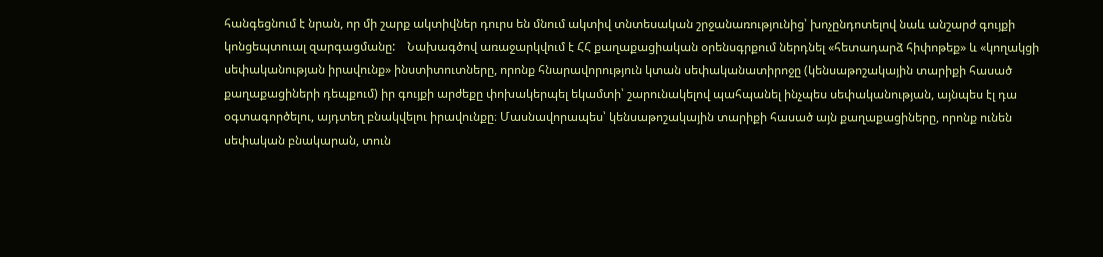հանգեցնում է նրան, որ մի շարք ակտիվներ դուրս են մնում ակտիվ տնտեսական շրջանառությունից՝ խոչընդոտելով նաև անշարժ գույքի կոնցեպտուալ զարգացմանը:    Նախագծով առաջարկվում է ՀՀ քաղաքացիական օրենսգրքում ներդնել «հետադարձ հիփոթեք» և «կողակցի սեփականության իրավունք» ինստիտուտները, որոնք հնարավորություն կտան սեփականատիրոջը (կենսաթոշակային տարիքի հասած քաղաքացիների դեպքում) իր գույքի արժեքը փոխակերպել եկամտի՝ շարունակելով պահպանել ինչպես սեփականության, այնպես էլ դա օգտագործելու, այդտեղ բնակվելու իրավունքը։ Մասնավորապես՝ կենսաթոշակային տարիքի հասած այն քաղաքացիները, որոնք ունեն սեփական բնակարան, տուն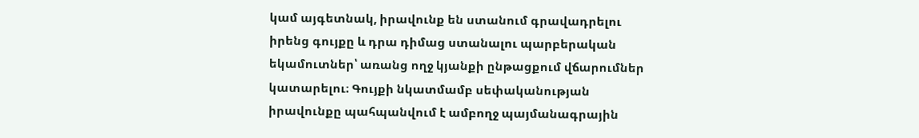կամ այգետնակ, իրավունք են ստանում գրավադրելու իրենց գույքը և դրա դիմաց ստանալու պարբերական եկամուտներ՝ առանց ողջ կյանքի ընթացքում վճարումներ կատարելու։ Գույքի նկատմամբ սեփականության իրավունքը պահպանվում է ամբողջ պայմանագրային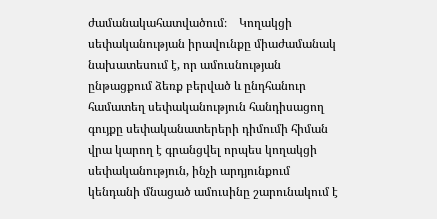ժամանակահատվածում։    Կողակցի սեփականության իրավունքը միաժամանակ նախատեսում է, որ ամուսնության ընթացքում ձեռք բերված և ընդհանուր համատեղ սեփականություն հանդիսացող գույքը սեփականատերերի դիմումի հիման վրա կարող է գրանցվել որպես կողակցի սեփականություն, ինչի արդյունքում կենդանի մնացած ամուսինը շարունակում է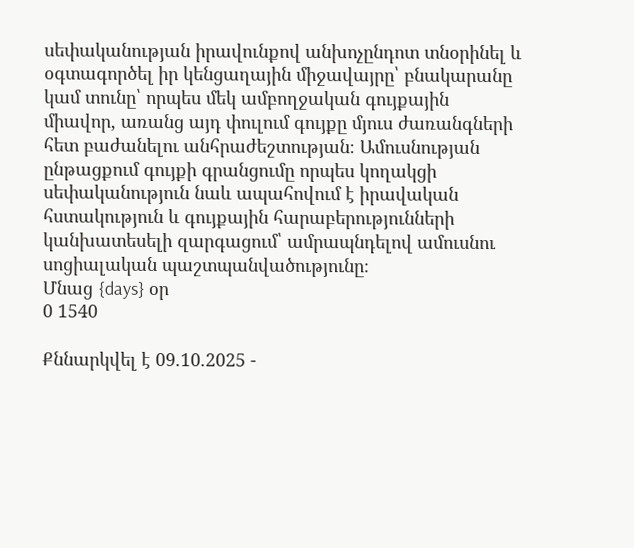սեփականության իրավունքով անխոչընդոտ տնօրինել և օգտագործել իր կենցաղային միջավայրը՝ բնակարանը կամ տունը՝ որպես մեկ ամբողջական գույքային միավոր, առանց այդ փուլում գույքը մյուս ժառանգների հետ բաժանելու անհրաժեշտության։ Ամուսնության ընթացքում գույքի գրանցումը որպես կողակցի սեփականություն նաև ապահովում է իրավական հստակություն և գույքային հարաբերությունների կանխատեսելի զարգացում՝ ամրապնդելով ամուսնու սոցիալական պաշտպանվածությունը։
Մնաց {days} օր
0 1540

Քննարկվել է 09.10.2025 -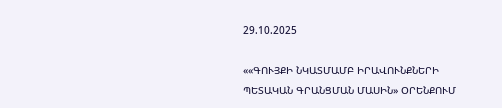29.10.2025

««ԳՈՒՅՔԻ ՆԿԱՏՄԱՄԲ ԻՐԱՎՈՒՆՔՆԵՐԻ ՊԵՏԱԿԱՆ ԳՐԱՆՑՄԱՆ ՄԱՍԻՆ» ՕՐԵՆՔՈՒՄ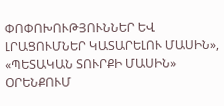ՓՈՓՈԽՈՒԹՅՈՒՆՆԵՐ ԵՎ ԼՐԱՑՈՒՄՆԵՐ ԿԱՏԱՐԵԼՈՒ ՄԱՍԻՆ», «ՊԵՏԱԿԱՆ ՏՈՒՐՔԻ ՄԱՍԻՆ» ՕՐԵՆՔՈՒՄ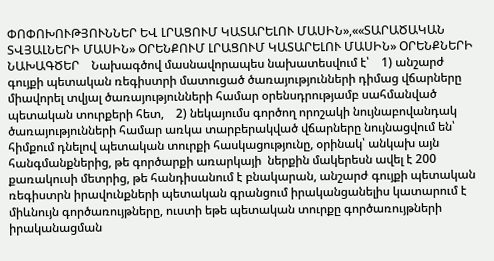ՓՈՓՈԽՈՒԹՅՈՒՆՆԵՐ ԵՎ ԼՐԱՑՈՒՄ ԿԱՏԱՐԵԼՈՒ ՄԱՍԻՆ»,««ՏԱՐԱԾԱԿԱՆ ՏՎՅԱԼՆԵՐԻ ՄԱՍԻՆ» ՕՐԵՆՔՈՒՄ ԼՐԱՑՈՒՄ ԿԱՏԱՐԵԼՈՒ ՄԱՍԻՆ» ՕՐԵՆՔՆԵՐԻ ՆԱԽԱԳԾԵՐ    Նախագծով մասնավորապես նախատեսվում է՝    1) անշարժ գույքի պետական ռեգիստրի մատուցած ծառայությունների դիմաց վճարները միավորել տվյալ ծառայությունների համար օրենսդրությամբ սահմանված պետական տուրքերի հետ,    2) նեկայումս գործող որոշակի նույնաբովանդակ ծառայությունների համար առկա տարբերակված վճարները նույնացվում են՝ հիմքում դնելով պետական տուրքի հասկացությունը, օրինակ՝ անկախ այն հանգմանքներից, թե գործարքի առարկայի  ներքին մակերեսն ավել է 200 քառակուսի մետրից, թե հանդիսանում է բնակարան, անշարժ գույքի պետական ռեգիստրն իրավունքների պետական գրանցում իրականցանելիս կատարում է միևնույն գործառույթները, ուստի եթե պետական տուրքը գործառույթների իրականացման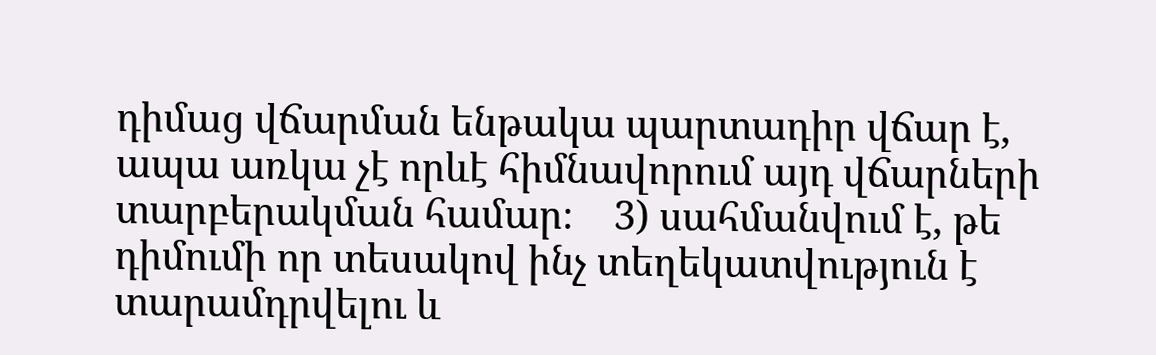դիմաց վճարման ենթակա պարտադիր վճար է, ապա առկա չէ որևէ հիմնավորում այդ վճարների տարբերակման համար։    3) սահմանվում է, թե դիմումի որ տեսակով ինչ տեղեկատվություն է տարամդրվելու և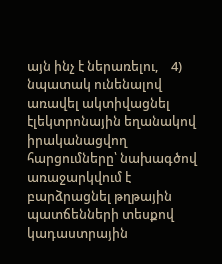այն ինչ է ներառելու,    4) նպատակ ունենալով առավել ակտիվացնել էլեկտրոնային եղանակով իրականացվող հարցումները՝ նախագծով առաջարկվում է բարձրացնել թղթային պատճենների տեսքով կադաստրային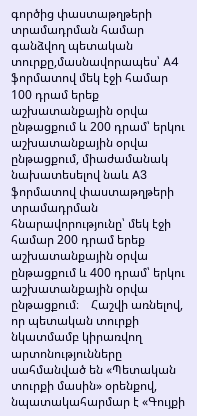գործից փաստաթղթերի տրամադրման համար գանձվող պետական տուրքը,մասնավորապես՝ A4 ֆորմատով մեկ էջի համար 100 դրամ երեք աշխատանքային օրվա ընթացքում և 200 դրամ՝ երկու աշխատանքային օրվա ընթացքում, միաժամանակ նախատեսելով նաև A3 ֆորմատով փաստաթղթերի տրամադրման հնարավորությունը՝ մեկ էջի համար 200 դրամ երեք աշխատանքային օրվա ընթացքում և 400 դրամ՝ երկու աշխատանքային օրվա ընթացքում։    Հաշվի առնելով, որ պետական տուրքի նկատմամբ կիրառվող արտոնությունները սահմանված են «Պետական տուրքի մասին» օրենքով, նպատակահարմար է «Գույքի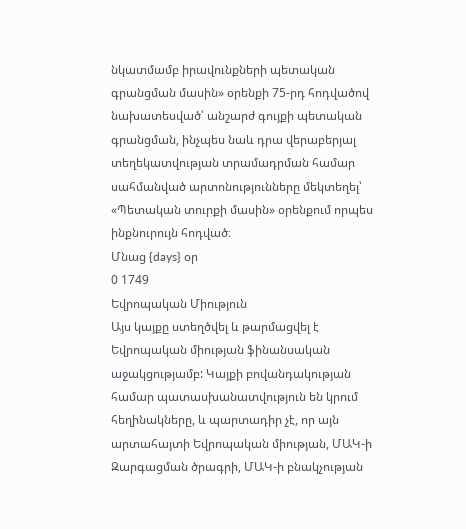նկատմամբ իրավունքների պետական գրանցման մասին» օրենքի 75-րդ հոդվածով նախատեսված՝ անշարժ գույքի պետական գրանցման, ինչպես նաև դրա վերաբերյալ տեղեկատվության տրամադրման համար սահմանված արտոնությունները մեկտեղել՝ «Պետական տուրքի մասին» օրենքում որպես ինքնուրույն հոդված։
Մնաց {days} օր
0 1749
Եվրոպական Միություն
Այս կայքը ստեղծվել և թարմացվել է Եվրոպական միության ֆինանսական աջակցությամբ: Կայքի բովանդակության համար պատասխանատվություն են կրում հեղինակները, և պարտադիր չէ, որ այն արտահայտի Եվրոպական միության, ՄԱԿ-ի Զարգացման ծրագրի, ՄԱԿ-ի բնակչության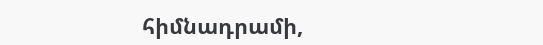հիմնադրամի,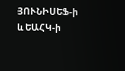ՅՈՒՆԻՍԵՖ-ի և ԵԱՀԿ-ի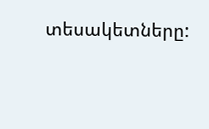տեսակետները: